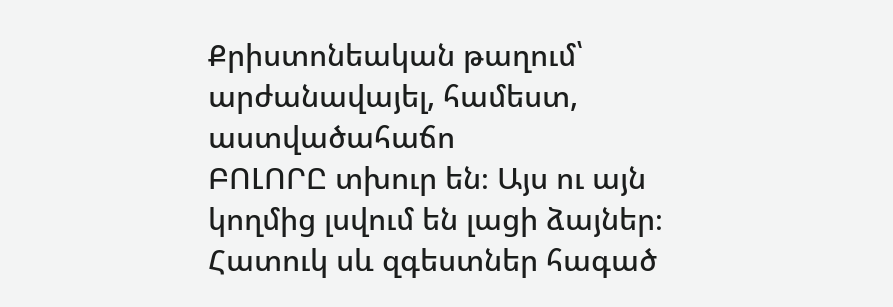Քրիստոնեական թաղում՝ արժանավայել, համեստ, աստվածահաճո
ԲՈԼՈՐԸ տխուր են։ Այս ու այն կողմից լսվում են լացի ձայներ։ Հատուկ սև զգեստներ հագած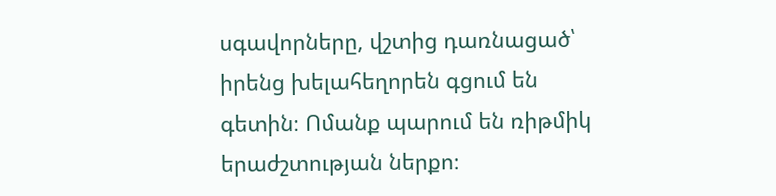սգավորները, վշտից դառնացած՝ իրենց խելահեղորեն գցում են գետին։ Ոմանք պարում են ռիթմիկ երաժշտության ներքո։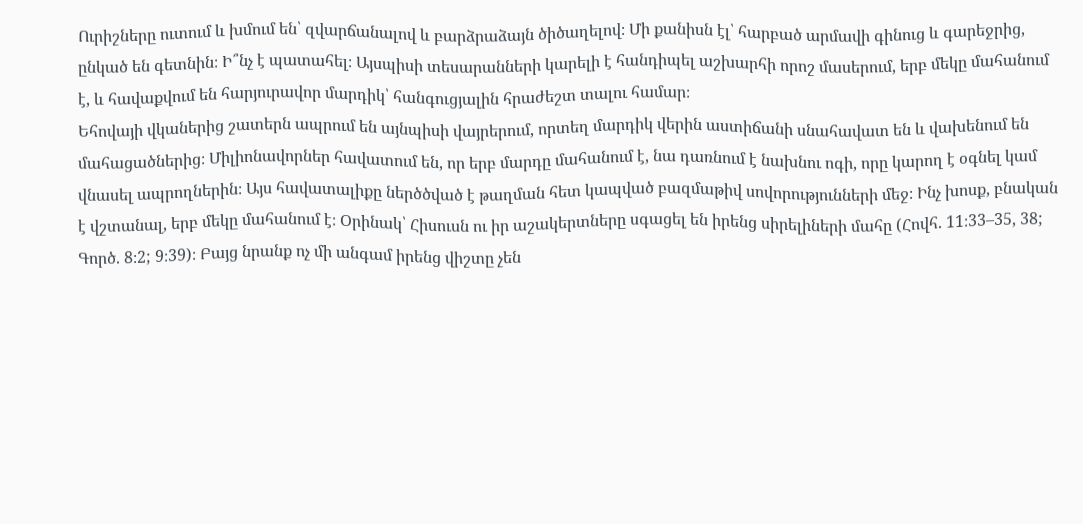Ուրիշները ուտում և խմում են՝ զվարճանալով և բարձրաձայն ծիծաղելով։ Մի քանիսն էլ՝ հարբած արմավի գինուց և գարեջրից, ընկած են գետնին։ Ի՞նչ է պատահել։ Այսպիսի տեսարանների կարելի է հանդիպել աշխարհի որոշ մասերում, երբ մեկը մահանում է, և հավաքվում են հարյուրավոր մարդիկ՝ հանգուցյալին հրաժեշտ տալու համար։
Եհովայի վկաներից շատերն ապրում են այնպիսի վայրերում, որտեղ մարդիկ վերին աստիճանի սնահավատ են և վախենում են մահացածներից։ Միլիոնավորներ հավատում են, որ երբ մարդը մահանում է, նա դառնում է նախնու ոգի, որը կարող է օգնել կամ վնասել ապրողներին։ Այս հավատալիքը ներծծված է թաղման հետ կապված բազմաթիվ սովորությունների մեջ։ Ինչ խոսք, բնական է վշտանալ, երբ մեկը մահանում է։ Օրինակ՝ Հիսուսն ու իր աշակերտները սգացել են իրենց սիրելիների մահը (Հովհ. 11։33–35, 38; Գործ. 8։2; 9։39)։ Բայց նրանք ոչ մի անգամ իրենց վիշտը չեն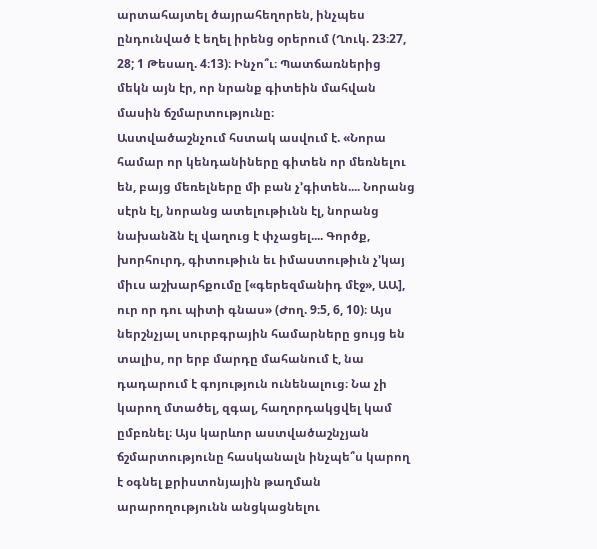արտահայտել ծայրահեղորեն, ինչպես ընդունված է եղել իրենց օրերում (Ղուկ. 23։27, 28; 1 Թեսաղ. 4։13)։ Ինչո՞ւ։ Պատճառներից մեկն այն էր, որ նրանք գիտեին մահվան մասին ճշմարտությունը։
Աստվածաշնչում հստակ ասվում է. «Նորա համար որ կենդանիները գիտեն որ մեռնելու են, բայց մեռելները մի բան չ’գիտեն.... Նորանց սէրն էլ, նորանց ատելութիւնն էլ, նորանց նախանձն էլ վաղուց է փչացել.... Գործք, խորհուրդ, գիտութիւն եւ իմաստութիւն չ’կայ միւս աշխարհքումը [«գերեզմանիդ մէջ», ԱԱ], ուր որ դու պիտի գնաս» (Ժող. 9։5, 6, 10)։ Այս ներշնչյալ սուրբգրային համարները ցույց են տալիս, որ երբ մարդը մահանում է, նա դադարում է գոյություն ունենալուց։ Նա չի կարող մտածել, զգալ, հաղորդակցվել կամ ըմբռնել։ Այս կարևոր աստվածաշնչյան ճշմարտությունը հասկանալն ինչպե՞ս կարող է օգնել քրիստոնյային թաղման արարողությունն անցկացնելու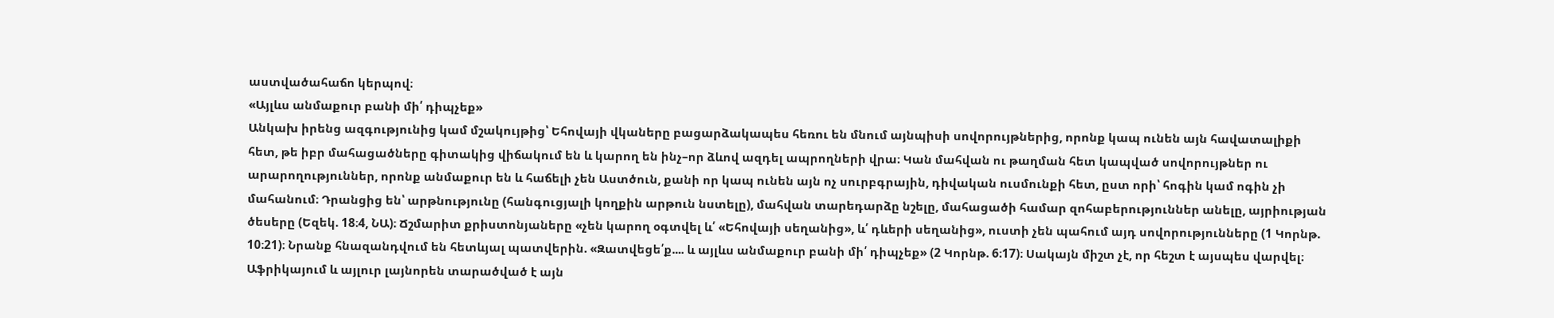աստվածահաճո կերպով։
«Այլևս անմաքուր բանի մի՛ դիպչեք»
Անկախ իրենց ազգությունից կամ մշակույթից՝ Եհովայի վկաները բացարձակապես հեռու են մնում այնպիսի սովորույթներից, որոնք կապ ունեն այն հավատալիքի հետ, թե իբր մահացածները գիտակից վիճակում են և կարող են ինչ–որ ձևով ազդել ապրողների վրա։ Կան մահվան ու թաղման հետ կապված սովորույթներ ու արարողություններ, որոնք անմաքուր են և հաճելի չեն Աստծուն, քանի որ կապ ունեն այն ոչ սուրբգրային, դիվական ուսմունքի հետ, ըստ որի՝ հոգին կամ ոգին չի մահանում։ Դրանցից են՝ արթնությունը (հանգուցյալի կողքին արթուն նստելը), մահվան տարեդարձը նշելը, մահացածի համար զոհաբերություններ անելը, այրիության ծեսերը (Եզեկ. 18։4, ՆԱ)։ Ճշմարիտ քրիստոնյաները «չեն կարող օգտվել և՛ «Եհովայի սեղանից», և՛ դևերի սեղանից», ուստի չեն պահում այդ սովորությունները (1 Կորնթ. 10։21)։ Նրանք հնազանդվում են հետևյալ պատվերին. «Զատվեցե՛ք.... և այլևս անմաքուր բանի մի՛ դիպչեք» (2 Կորնթ. 6։17)։ Սակայն միշտ չէ, որ հեշտ է այսպես վարվել։
Աֆրիկայում և այլուր լայնորեն տարածված է այն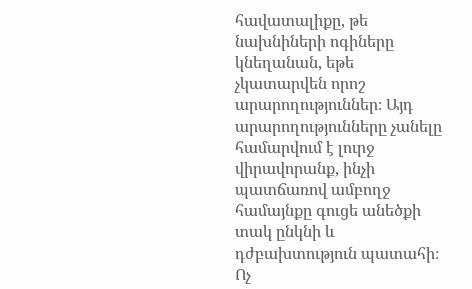հավատալիքը, թե նախնիների ոգիները կնեղանան, եթե չկատարվեն որոշ արարողություններ։ Այդ արարողությունները չանելը համարվում է լուրջ վիրավորանք, ինչի պատճառով ամբողջ համայնքը գուցե անեծքի տակ ընկնի և դժբախտություն պատահի։ Ոչ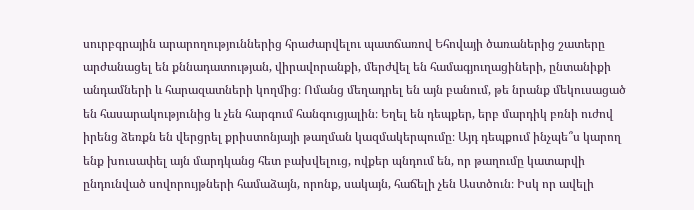սուրբգրային արարողություններից հրաժարվելու պատճառով Եհովայի ծառաներից շատերը արժանացել են քննադատության, վիրավորանքի, մերժվել են համագյուղացիների, ընտանիքի անդամների և հարազատների կողմից։ Ոմանց մեղադրել են այն բանում, թե նրանք մեկուսացած են հասարակությունից և չեն հարգում հանգուցյալին։ Եղել են դեպքեր, երբ մարդիկ բռնի ուժով իրենց ձեռքն են վերցրել քրիստոնյայի թաղման կազմակերպումը։ Այդ դեպքում ինչպե՞ս կարող ենք խուսափել այն մարդկանց հետ բախվելուց, ովքեր պնդում են, որ թաղումը կատարվի ընդունված սովորույթների համաձայն, որոնք, սակայն, հաճելի չեն Աստծուն։ Իսկ որ ավելի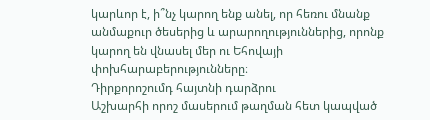կարևոր է, ի՞նչ կարող ենք անել, որ հեռու մնանք անմաքուր ծեսերից և արարողություններից, որոնք կարող են վնասել մեր ու Եհովայի փոխհարաբերությունները։
Դիրքորոշումդ հայտնի դարձրու
Աշխարհի որոշ մասերում թաղման հետ կապված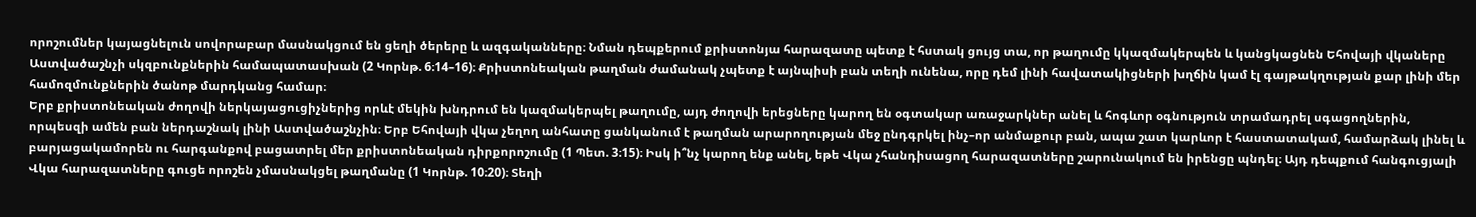որոշումներ կայացնելուն սովորաբար մասնակցում են ցեղի ծերերը և ազգականները։ Նման դեպքերում քրիստոնյա հարազատը պետք է հստակ ցույց տա, որ թաղումը կկազմակերպեն և կանցկացնեն Եհովայի վկաները Աստվածաշնչի սկզբունքներին համապատասխան (2 Կորնթ. 6։14–16)։ Քրիստոնեական թաղման ժամանակ չպետք է այնպիսի բան տեղի ունենա, որը դեմ լինի հավատակիցների խղճին կամ էլ գայթակղության քար լինի մեր համոզմունքներին ծանոթ մարդկանց համար։
Երբ քրիստոնեական ժողովի ներկայացուցիչներից որևէ մեկին խնդրում են կազմակերպել թաղումը, այդ ժողովի երեցները կարող են օգտակար առաջարկներ անել և հոգևոր օգնություն տրամադրել սգացողներին, որպեսզի ամեն բան ներդաշնակ լինի Աստվածաշնչին։ Երբ Եհովայի վկա չեղող անհատը ցանկանում է թաղման արարողության մեջ ընդգրկել ինչ–որ անմաքուր բան, ապա շատ կարևոր է հաստատակամ, համարձակ լինել և բարյացակամորեն ու հարգանքով բացատրել մեր քրիստոնեական դիրքորոշումը (1 Պետ. 3։15)։ Իսկ ի՞նչ կարող ենք անել, եթե Վկա չհանդիսացող հարազատները շարունակում են իրենցը պնդել։ Այդ դեպքում հանգուցյալի Վկա հարազատները գուցե որոշեն չմասնակցել թաղմանը (1 Կորնթ. 10։20)։ Տեղի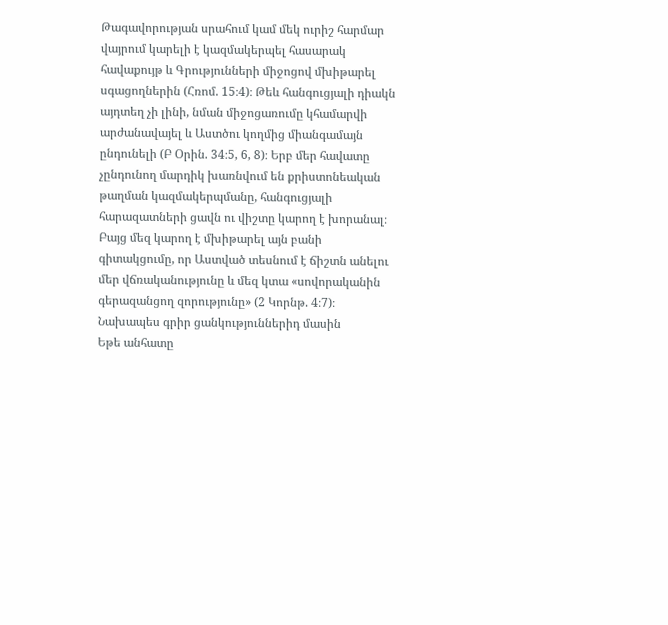Թագավորության սրահում կամ մեկ ուրիշ հարմար վայրում կարելի է կազմակերպել հասարակ հավաքույթ և Գրությունների միջոցով մխիթարել սգացողներին (Հռոմ. 15։4)։ Թեև հանգուցյալի դիակն այդտեղ չի լինի, նման միջոցառումը կհամարվի արժանավայել և Աստծու կողմից միանգամայն ընդունելի (Բ Օրին. 34։5, 6, 8)։ Երբ մեր հավատը չընդունող մարդիկ խառնվում են քրիստոնեական թաղման կազմակերպմանը, հանգուցյալի հարազատների ցավն ու վիշտը կարող է խորանալ։ Բայց մեզ կարող է մխիթարել այն բանի գիտակցումը, որ Աստված տեսնում է ճիշտն անելու մեր վճռականությունը և մեզ կտա «սովորականին գերազանցող զորությունը» (2 Կորնթ. 4։7)։
Նախապես գրիր ցանկություններիդ մասին
Եթե անհատը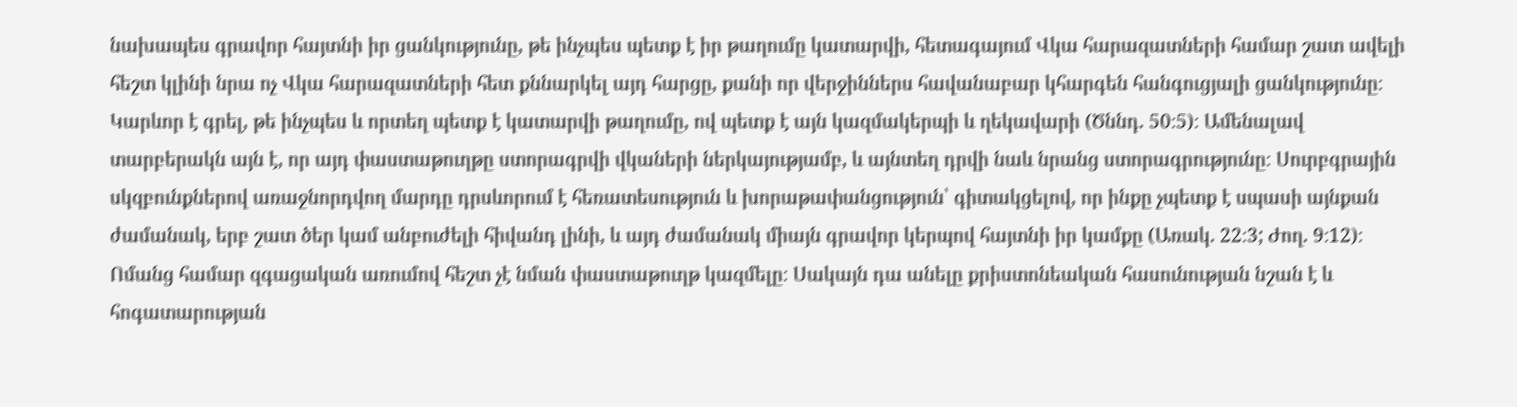նախապես գրավոր հայտնի իր ցանկությունը, թե ինչպես պետք է իր թաղումը կատարվի, հետագայում Վկա հարազատների համար շատ ավելի հեշտ կլինի նրա ոչ Վկա հարազատների հետ քննարկել այդ հարցը, քանի որ վերջիններս հավանաբար կհարգեն հանգուցյալի ցանկությունը։ Կարևոր է գրել, թե ինչպես և որտեղ պետք է կատարվի թաղումը, ով պետք է այն կազմակերպի և ղեկավարի (Ծննդ. 50։5)։ Ամենալավ տարբերակն այն է, որ այդ փաստաթուղթը ստորագրվի վկաների ներկայությամբ, և այնտեղ դրվի նաև նրանց ստորագրությունը։ Սուրբգրային սկզբունքներով առաջնորդվող մարդը դրսևորում է հեռատեսություն և խորաթափանցություն՝ գիտակցելով, որ ինքը չպետք է սպասի այնքան ժամանակ, երբ շատ ծեր կամ անբուժելի հիվանդ լինի, և այդ ժամանակ միայն գրավոր կերպով հայտնի իր կամքը (Առակ. 22։3; Ժող. 9։12)։
Ոմանց համար զգացական առումով հեշտ չէ նման փաստաթուղթ կազմելը։ Սակայն դա անելը քրիստոնեական հասունության նշան է և հոգատարության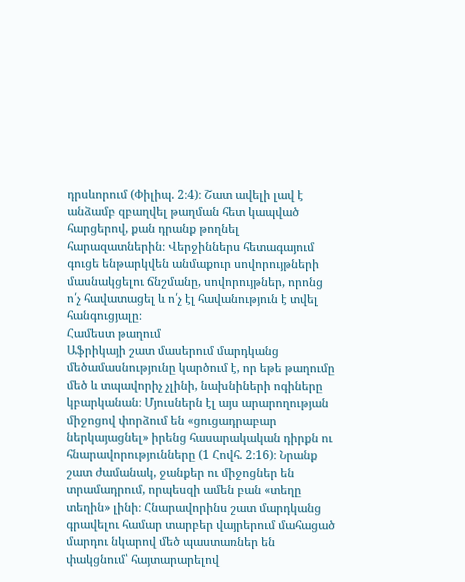դրսևորում (Փիլիպ. 2։4)։ Շատ ավելի լավ է անձամբ զբաղվել թաղման հետ կապված հարցերով, քան դրանք թողնել հարազատներին։ Վերջիններս հետագայում գուցե ենթարկվեն անմաքուր սովորույթների մասնակցելու ճնշմանը, սովորույթներ, որոնց ո՛չ հավատացել և ո՛չ էլ հավանություն է տվել հանգուցյալը։
Համեստ թաղում
Աֆրիկայի շատ մասերում մարդկանց մեծամասնությունը կարծում է, որ եթե թաղումը մեծ և տպավորիչ չլինի, նախնիների ոգիները կբարկանան։ Մյուսներն էլ այս արարողության միջոցով փորձում են «ցուցադրաբար ներկայացնել» իրենց հասարակական դիրքն ու հնարավորությունները (1 Հովհ. 2։16)։ Նրանք շատ ժամանակ, ջանքեր ու միջոցներ են տրամադրում, որպեսզի ամեն բան «տեղը տեղին» լինի։ Հնարավորինս շատ մարդկանց գրավելու համար տարբեր վայրերում մահացած մարդու նկարով մեծ պաստառներ են փակցնում՝ հայտարարելով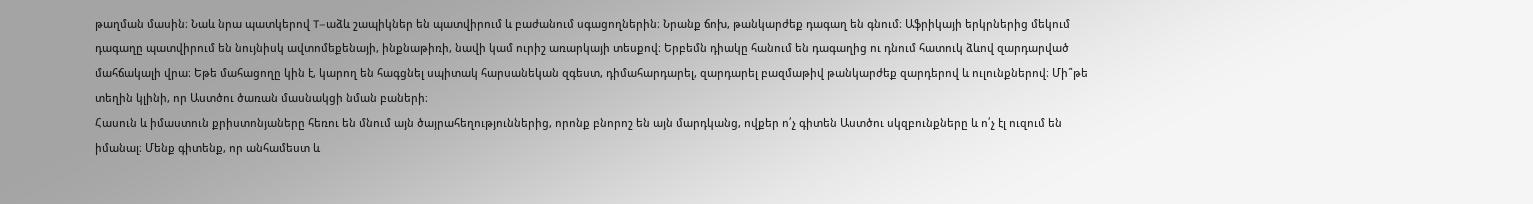թաղման մասին։ Նաև նրա պատկերով T–աձև շապիկներ են պատվիրում և բաժանում սգացողներին։ Նրանք ճոխ, թանկարժեք դագաղ են գնում։ Աֆրիկայի երկրներից մեկում դագաղը պատվիրում են նույնիսկ ավտոմեքենայի, ինքնաթիռի, նավի կամ ուրիշ առարկայի տեսքով։ Երբեմն դիակը հանում են դագաղից ու դնում հատուկ ձևով զարդարված մահճակալի վրա։ Եթե մահացողը կին է, կարող են հագցնել սպիտակ հարսանեկան զգեստ, դիմահարդարել, զարդարել բազմաթիվ թանկարժեք զարդերով և ուլունքներով։ Մի՞թե տեղին կլինի, որ Աստծու ծառան մասնակցի նման բաների։
Հասուն և իմաստուն քրիստոնյաները հեռու են մնում այն ծայրահեղություններից, որոնք բնորոշ են այն մարդկանց, ովքեր ո՛չ գիտեն Աստծու սկզբունքները և ո՛չ էլ ուզում են իմանալ։ Մենք գիտենք, որ անհամեստ և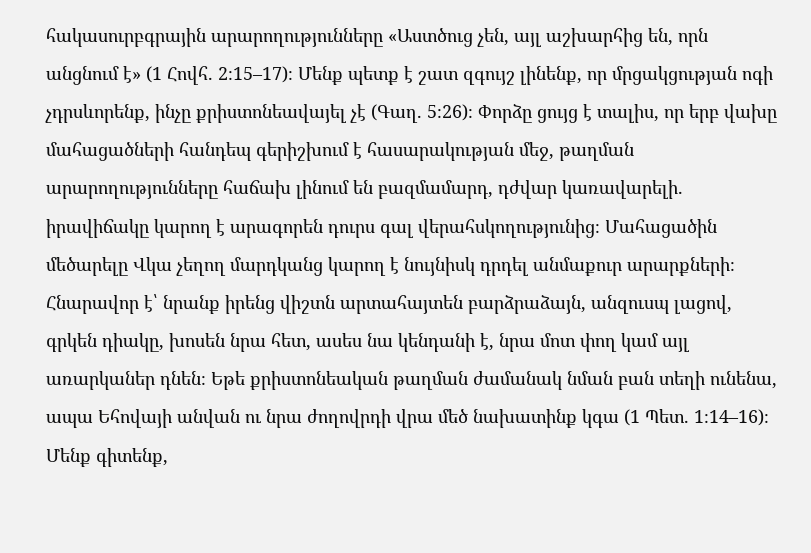հակասուրբգրային արարողությունները «Աստծուց չեն, այլ աշխարհից են, որն անցնում է» (1 Հովհ. 2։15–17)։ Մենք պետք է շատ զգույշ լինենք, որ մրցակցության ոգի չդրսևորենք, ինչը քրիստոնեավայել չէ (Գաղ. 5։26)։ Փորձը ցույց է տալիս, որ երբ վախը մահացածների հանդեպ գերիշխում է հասարակության մեջ, թաղման արարողությունները հաճախ լինում են բազմամարդ, դժվար կառավարելի. իրավիճակը կարող է արագորեն դուրս գալ վերահսկողությունից։ Մահացածին մեծարելը Վկա չեղող մարդկանց կարող է նույնիսկ դրդել անմաքուր արարքների։ Հնարավոր է՝ նրանք իրենց վիշտն արտահայտեն բարձրաձայն, անզուսպ լացով, գրկեն դիակը, խոսեն նրա հետ, ասես նա կենդանի է, նրա մոտ փող կամ այլ առարկաներ դնեն։ Եթե քրիստոնեական թաղման ժամանակ նման բան տեղի ունենա, ապա Եհովայի անվան ու նրա ժողովրդի վրա մեծ նախատինք կգա (1 Պետ. 1։14–16)։
Մենք գիտենք,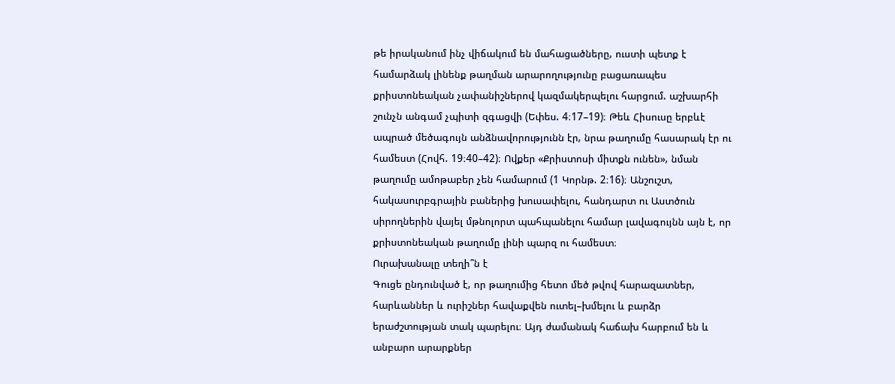թե իրականում ինչ վիճակում են մահացածները, ուստի պետք է համարձակ լինենք թաղման արարողությունը բացառապես քրիստոնեական չափանիշներով կազմակերպելու հարցում. աշխարհի շունչն անգամ չպիտի զգացվի (Եփես. 4։17–19)։ Թեև Հիսուսը երբևէ ապրած մեծագույն անձնավորությունն էր, նրա թաղումը հասարակ էր ու համեստ (Հովհ. 19։40–42)։ Ովքեր «Քրիստոսի միտքն ունեն», նման թաղումը ամոթաբեր չեն համարում (1 Կորնթ. 2։16)։ Անշուշտ, հակասուրբգրային բաներից խուսափելու, հանդարտ ու Աստծուն սիրողներին վայել մթնոլորտ պահպանելու համար լավագույնն այն է, որ քրիստոնեական թաղումը լինի պարզ ու համեստ։
Ուրախանալը տեղի՞ն է
Գուցե ընդունված է, որ թաղումից հետո մեծ թվով հարազատներ, հարևաններ և ուրիշներ հավաքվեն ուտել–խմելու և բարձր երաժշտության տակ պարելու։ Այդ ժամանակ հաճախ հարբում են և անբարո արարքներ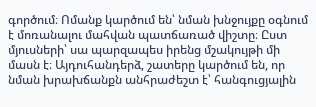գործում։ Ոմանք կարծում են՝ նման խնջույքը օգնում է մոռանալու մահվան պատճառած վիշտը։ Ըստ մյուսների՝ սա պարզապես իրենց մշակույթի մի մասն է։ Այդուհանդերձ, շատերը կարծում են, որ նման խրախճանքն անհրաժեշտ է՝ հանգուցյալին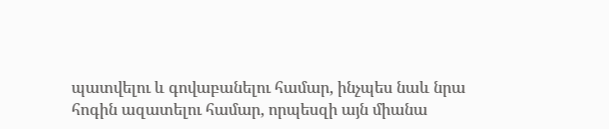պատվելու և գովաբանելու համար, ինչպես նաև նրա հոգին ազատելու համար, որպեսզի այն միանա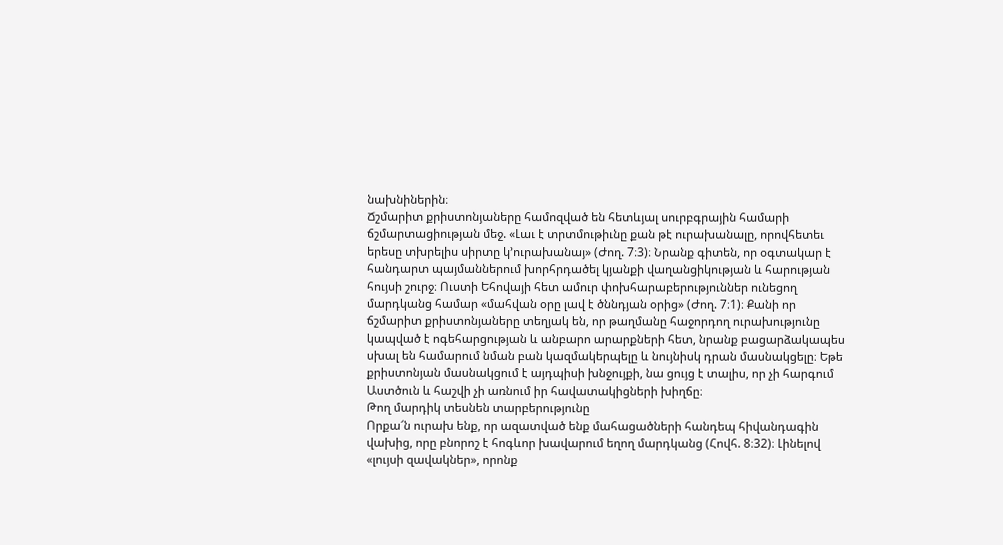նախնիներին։
Ճշմարիտ քրիստոնյաները համոզված են հետևյալ սուրբգրային համարի ճշմարտացիության մեջ. «Լաւ է տրտմութիւնը քան թէ ուրախանալը, որովհետեւ երեսը տխրելիս սիրտը կ’ուրախանայ» (Ժող. 7։3)։ Նրանք գիտեն, որ օգտակար է հանդարտ պայմաններում խորհրդածել կյանքի վաղանցիկության և հարության հույսի շուրջ։ Ուստի Եհովայի հետ ամուր փոխհարաբերություններ ունեցող մարդկանց համար «մահվան օրը լավ է ծննդյան օրից» (Ժող. 7։1)։ Քանի որ ճշմարիտ քրիստոնյաները տեղյակ են, որ թաղմանը հաջորդող ուրախությունը կապված է ոգեհարցության և անբարո արարքների հետ, նրանք բացարձակապես սխալ են համարում նման բան կազմակերպելը և նույնիսկ դրան մասնակցելը։ Եթե քրիստոնյան մասնակցում է այդպիսի խնջույքի, նա ցույց է տալիս, որ չի հարգում Աստծուն և հաշվի չի առնում իր հավատակիցների խիղճը։
Թող մարդիկ տեսնեն տարբերությունը
Որքա՜ն ուրախ ենք, որ ազատված ենք մահացածների հանդեպ հիվանդագին վախից, որը բնորոշ է հոգևոր խավարում եղող մարդկանց (Հովհ. 8։32)։ Լինելով «լույսի զավակներ», որոնք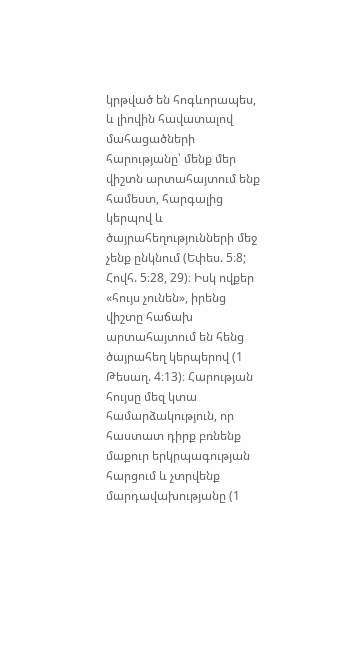կրթված են հոգևորապես, և լիովին հավատալով մահացածների հարությանը՝ մենք մեր վիշտն արտահայտում ենք համեստ, հարգալից կերպով և ծայրահեղությունների մեջ չենք ընկնում (Եփես. 5։8; Հովհ. 5։28, 29)։ Իսկ ովքեր «հույս չունեն», իրենց վիշտը հաճախ արտահայտում են հենց ծայրահեղ կերպերով (1 Թեսաղ. 4։13)։ Հարության հույսը մեզ կտա համարձակություն, որ հաստատ դիրք բռնենք մաքուր երկրպագության հարցում և չտրվենք մարդավախությանը (1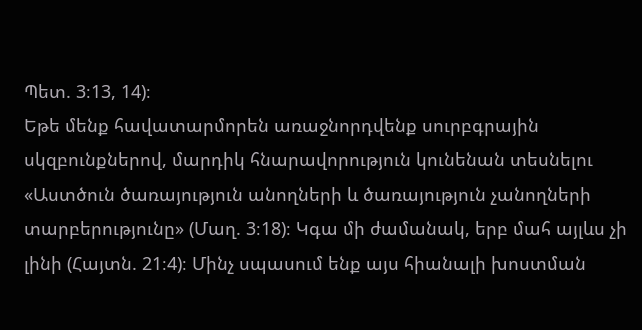Պետ. 3։13, 14)։
Եթե մենք հավատարմորեն առաջնորդվենք սուրբգրային սկզբունքներով, մարդիկ հնարավորություն կունենան տեսնելու «Աստծուն ծառայություն անողների և ծառայություն չանողների տարբերությունը» (Մաղ. 3։18)։ Կգա մի ժամանակ, երբ մահ այլևս չի լինի (Հայտն. 21։4)։ Մինչ սպասում ենք այս հիանալի խոստման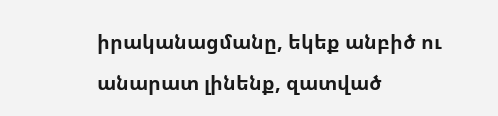իրականացմանը, եկեք անբիծ ու անարատ լինենք, զատված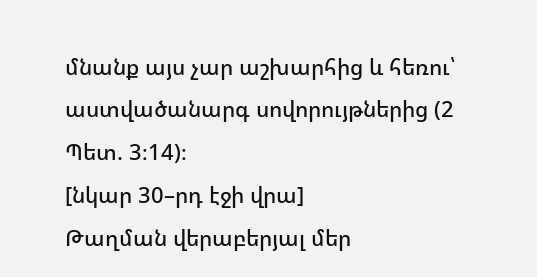մնանք այս չար աշխարհից և հեռու՝ աստվածանարգ սովորույթներից (2 Պետ. 3։14)։
[նկար 30–րդ էջի վրա]
Թաղման վերաբերյալ մեր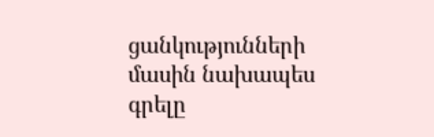ցանկությունների մասին նախապես գրելը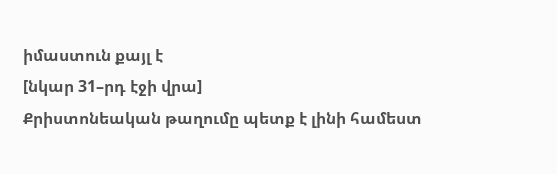իմաստուն քայլ է
[նկար 31–րդ էջի վրա]
Քրիստոնեական թաղումը պետք է լինի համեստ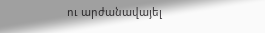ու արժանավայել